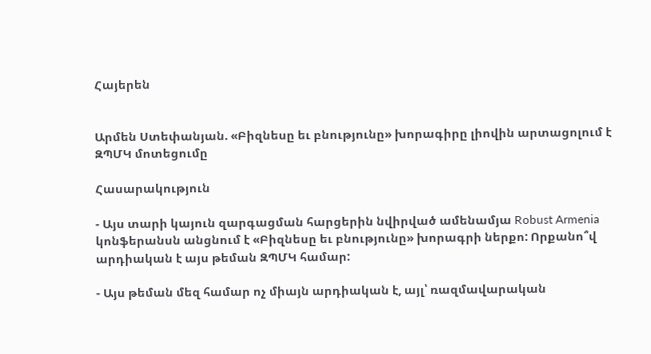Հայերեն


Արմեն Ստեփանյան. «Բիզնեսը եւ բնությունը» խորագիրը լիովին արտացոլում է ԶՊՄԿ մոտեցումը

Հասարակություն

- Այս տարի կայուն զարգացման հարցերին նվիրված ամենամյա Robust Armenia կոնֆերանսն անցնում է «Բիզնեսը եւ բնությունը» խորագրի ներքո: Որքանո՞վ արդիական է այս թեման ԶՊՄԿ համար:

- Այս թեման մեզ համար ոչ միայն արդիական է, այլ՝ ռազմավարական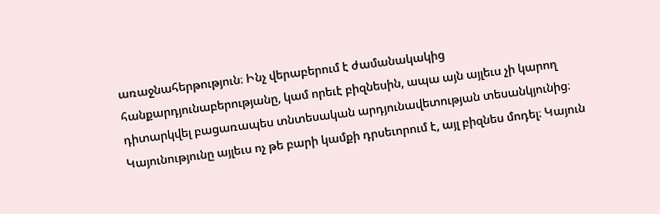առաջնահերթություն։ Ինչ վերաբերում է ժամանակակից հանքարդյունաբերությանը, կամ որեւէ բիզնեսին, ապա այն այլեւս չի կարող դիտարկվել բացառապես տնտեսական արդյունավետության տեսանկյունից։ Կայունությունը այլեւս ոչ թե բարի կամքի դրսեւորում է, այլ բիզնես մոդել։ Կայուն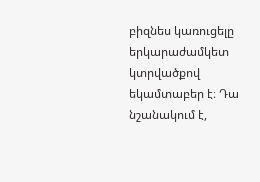բիզնես կառուցելը երկարաժամկետ կտրվածքով եկամտաբեր է։ Դա նշանակում է,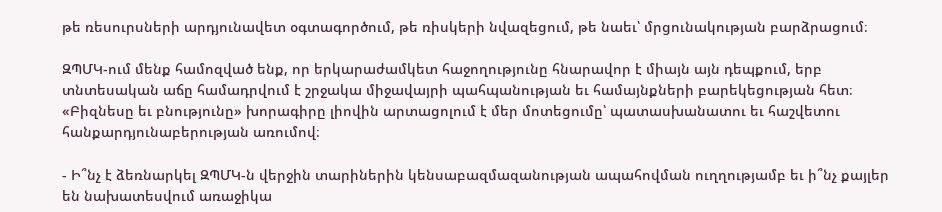թե ռեսուրսների արդյունավետ օգտագործում, թե ռիսկերի նվազեցում, թե նաեւ՝ մրցունակության բարձրացում։

ԶՊՄԿ-ում մենք համոզված ենք, որ երկարաժամկետ հաջողությունը հնարավոր է միայն այն դեպքում, երբ տնտեսական աճը համադրվում է շրջակա միջավայրի պահպանության եւ համայնքների բարեկեցության հետ։ «Բիզնեսը եւ բնությունը» խորագիրը լիովին արտացոլում է մեր մոտեցումը՝ պատասխանատու եւ հաշվետու հանքարդյունաբերության առումով։

- Ի՞նչ է ձեռնարկել ԶՊՄԿ-ն վերջին տարիներին կենսաբազմազանության ապահովման ուղղությամբ եւ ի՞նչ քայլեր են նախատեսվում առաջիկա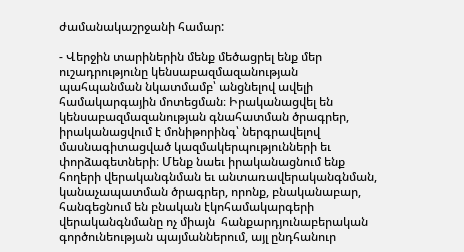ժամանակաշրջանի համար:

- Վերջին տարիներին մենք մեծացրել ենք մեր ուշադրությունը կենսաբազմազանության պահպանման նկատմամբ՝ անցնելով ավելի համակարգային մոտեցման։ Իրականացվել են կենսաբազմազանության գնահատման ծրագրեր, իրականացվում է մոնիթորինգ՝ ներգրավելով մասնագիտացված կազմակերպությունների եւ փորձագետների։ Մենք նաեւ իրականացնում ենք հողերի վերականգնման եւ անտառավերականգնման, կանաչապատման ծրագրեր, որոնք, բնականաբար, հանգեցնում են բնական էկոհամակարգերի վերականգնմանը ոչ միայն  հանքարդյունաբերական գործունեության պայմաններում, այլ ընդհանուր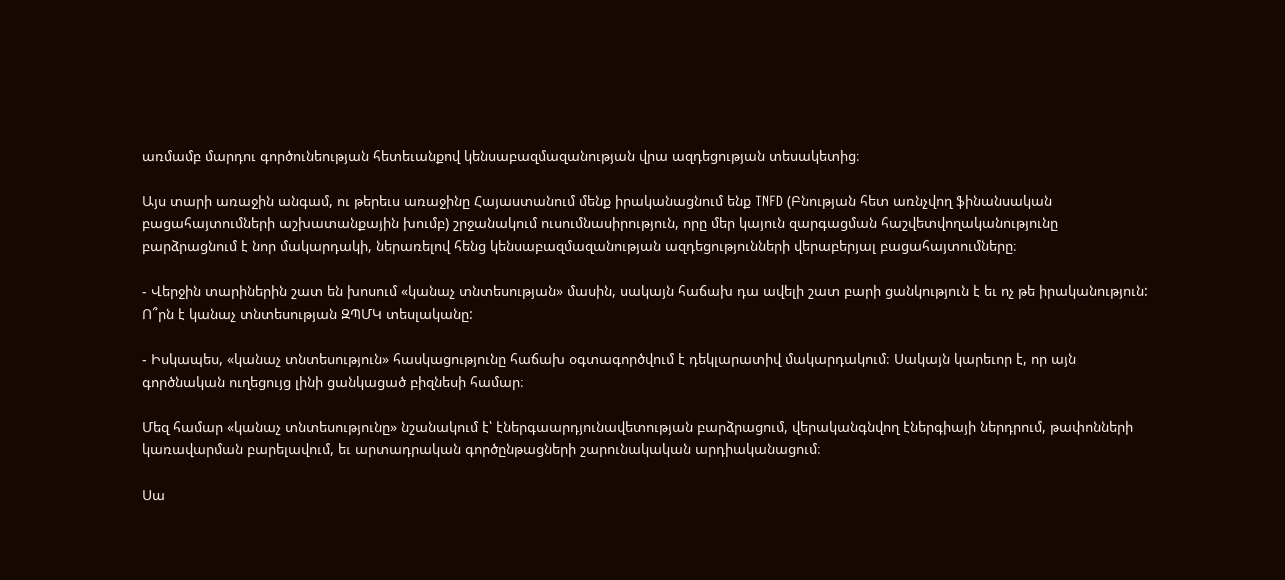առմամբ մարդու գործունեության հետեւանքով կենսաբազմազանության վրա ազդեցության տեսակետից։

Այս տարի առաջին անգամ, ու թերեւս առաջինը Հայաստանում մենք իրականացնում ենք TNFD (Բնության հետ առնչվող ֆինանսական բացահայտումների աշխատանքային խումբ) շրջանակում ուսումնասիրություն, որը մեր կայուն զարգացման հաշվետվողականությունը բարձրացնում է նոր մակարդակի, ներառելով հենց կենսաբազմազանության ազդեցությունների վերաբերյալ բացահայտումները։

- Վերջին տարիներին շատ են խոսում «կանաչ տնտեսության» մասին, սակայն հաճախ դա ավելի շատ բարի ցանկություն է եւ ոչ թե իրականություն: Ո՞րն է կանաչ տնտեսության ԶՊՄԿ տեսլականը:

- Իսկապես, «կանաչ տնտեսություն» հասկացությունը հաճախ օգտագործվում է դեկլարատիվ մակարդակում։ Սակայն կարեւոր է, որ այն գործնական ուղեցույց լինի ցանկացած բիզնեսի համար։

Մեզ համար «կանաչ տնտեսությունը» նշանակում է՝ էներգաարդյունավետության բարձրացում, վերականգնվող էներգիայի ներդրում, թափոնների կառավարման բարելավում, եւ արտադրական գործընթացների շարունակական արդիականացում։

Սա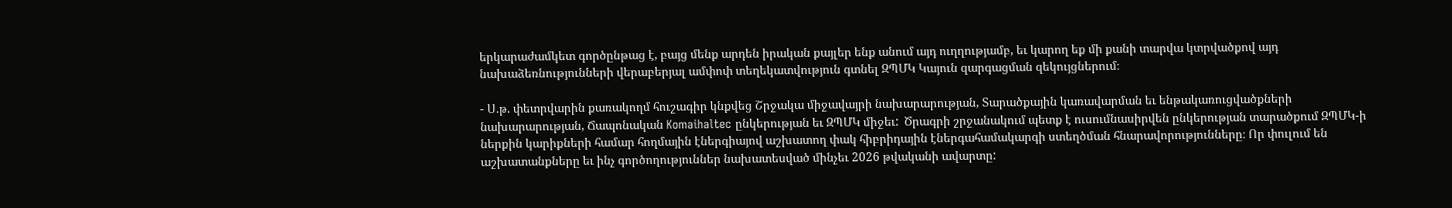երկարաժամկետ գործընթաց է, բայց մենք արդեն իրական քայլեր ենք անում այդ ուղղությամբ, եւ կարող եք մի քանի տարվա կտրվածքով այդ նախաձեռնությունների վերաբերյալ ամփոփ տեղեկատվություն գտնել ԶՊՄԿ Կայուն զարգացման զեկույցներում։

- Ս.թ. փետրվարին քառակողմ հուշագիր կնքվեց Շրջակա միջավայրի նախարարության, Տարածքային կառավարման եւ ենթակառուցվածքների նախարարության, Ճապոնական Komaihaltec ընկերության եւ ԶՊՄԿ միջեւ:  Ծրագրի շրջանակում պետք է ուսումնասիրվեն ընկերության տարածքում ԶՊՄԿ-ի ներքին կարիքների համար հողմային էներգիայով աշխատող փակ հիբրիդային էներգահամակարգի ստեղծման հնարավորությունները։ Որ փուլում են աշխատանքները եւ ինչ գործողություններ նախատեսված մինչեւ 2026 թվականի ավարտը: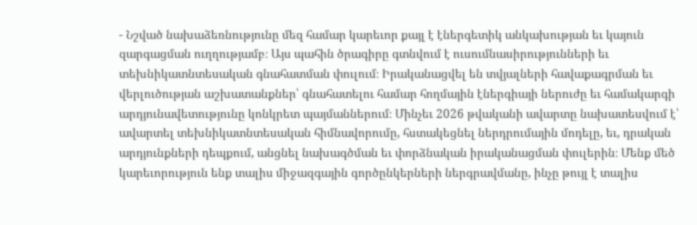- Նշված նախաձեռնությունը մեզ համար կարեւոր քայլ է էներգետիկ անկախության եւ կայուն զարգացման ուղղությամբ։ Այս պահին ծրագիրը գտնվում է ուսումնասիրությունների եւ տեխնիկատնտեսական գնահատման փուլում։ Իրականացվել են տվյալների հավաքագրման եւ վերլուծության աշխատանքներ՝ գնահատելու համար հողմային էներգիայի ներուժը եւ համակարգի արդյունավետությունը կոնկրետ պայմաններում։ Մինչեւ 2026 թվականի ավարտը նախատեսվում է՝ ավարտել տեխնիկատնտեսական հիմնավորումը, հստակեցնել ներդրումային մոդելը, եւ, դրական արդյունքների դեպքում, անցնել նախագծման եւ փորձնական իրականացման փուլերին։ Մենք մեծ կարեւորություն ենք տալիս միջազգային գործընկերների ներգրավմանը, ինչը թույլ է տալիս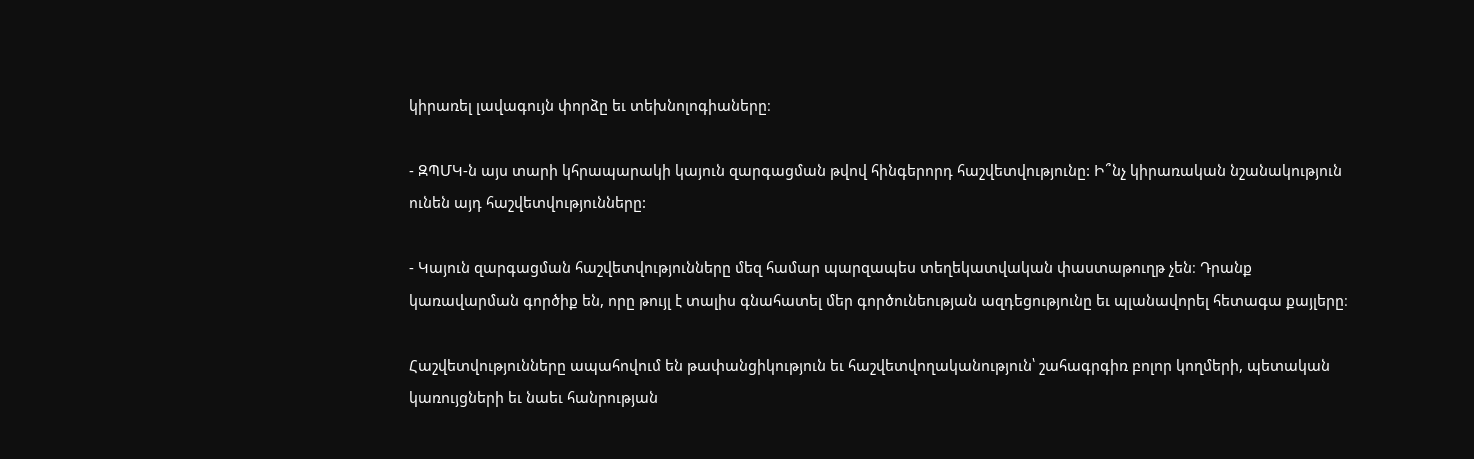կիրառել լավագույն փորձը եւ տեխնոլոգիաները։

- ԶՊՄԿ-ն այս տարի կհրապարակի կայուն զարգացման թվով հինգերորդ հաշվետվությունը: Ի՞նչ կիրառական նշանակություն ունեն այդ հաշվետվությունները:

- Կայուն զարգացման հաշվետվությունները մեզ համար պարզապես տեղեկատվական փաստաթուղթ չեն։ Դրանք կառավարման գործիք են, որը թույլ է տալիս գնահատել մեր գործունեության ազդեցությունը եւ պլանավորել հետագա քայլերը։

Հաշվետվությունները ապահովում են թափանցիկություն եւ հաշվետվողականություն՝ շահագրգիռ բոլոր կողմերի, պետական կառույցների եւ նաեւ հանրության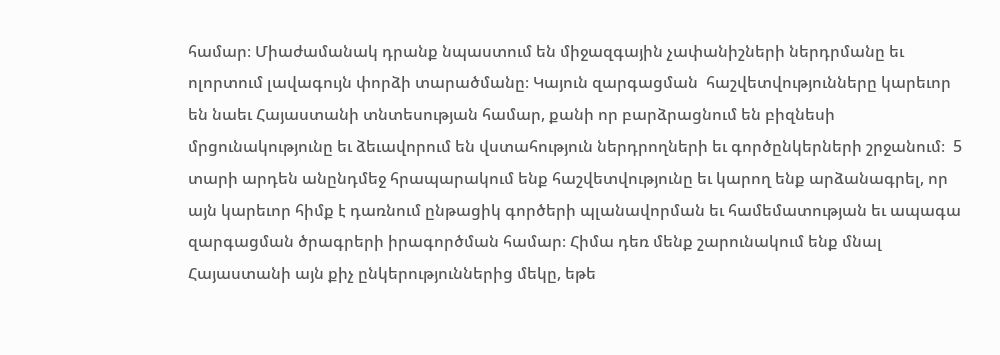համար։ Միաժամանակ դրանք նպաստում են միջազգային չափանիշների ներդրմանը եւ ոլորտում լավագույն փորձի տարածմանը։ Կայուն զարգացման  հաշվետվությունները կարեւոր են նաեւ Հայաստանի տնտեսության համար, քանի որ բարձրացնում են բիզնեսի մրցունակությունը եւ ձեւավորում են վստահություն ներդրողների եւ գործընկերների շրջանում։  5 տարի արդեն անընդմեջ հրապարակում ենք հաշվետվությունը եւ կարող ենք արձանագրել, որ այն կարեւոր հիմք է դառնում ընթացիկ գործերի պլանավորման եւ համեմատության եւ ապագա զարգացման ծրագրերի իրագործման համար։ Հիմա դեռ մենք շարունակում ենք մնալ Հայաստանի այն քիչ ընկերություններից մեկը, եթե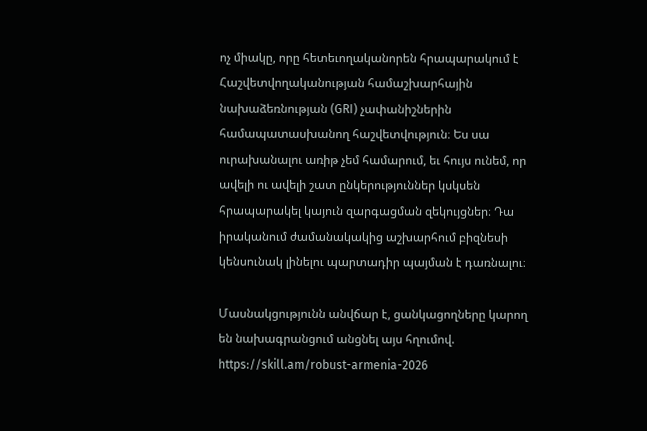ոչ միակը, որը հետեւողականորեն հրապարակում է Հաշվետվողականության համաշխարհային նախաձեռնության (GRI) չափանիշներին համապատասխանող հաշվետվություն։ Ես սա ուրախանալու առիթ չեմ համարում, եւ հույս ունեմ, որ ավելի ու ավելի շատ ընկերություններ կսկսեն հրապարակել կայուն զարգացման զեկույցներ։ Դա իրականում ժամանակակից աշխարհում բիզնեսի կենսունակ լինելու պարտադիր պայման է դառնալու։

Մասնակցությունն անվճար է, ցանկացողները կարող են նախագրանցում անցնել այս հղումով. https://skill.am/robust-armenia-2026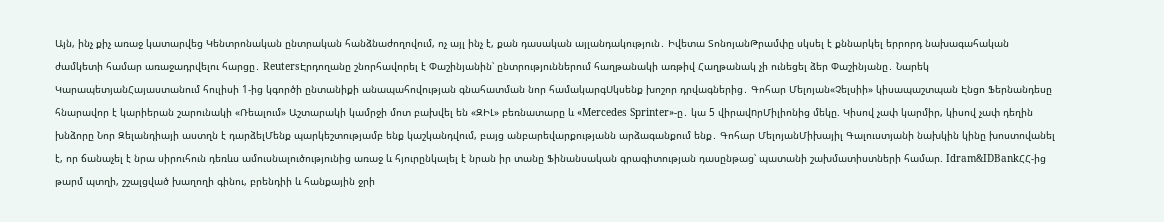Այն, ինչ քիչ առաջ կատարվեց Կենտրոնական ընտրական հանձնաժողովում, ոչ այլ ինչ է, քան դասական այլանդակություն․ Իվետա ՏոնոյանԹրամփը սկսել է քննարկել երրորդ նախագահական ժամկետի համար առաջադրվելու հարցը․ ReutersԷրդողանը շնորհավորել է Փաշինյանին՝ ընտրություններում հաղթանակի առթիվ Հաղթանակ չի ունեցել ձեր Փաշինյանը․ Նարեկ ԿարապետյանՀայաստանում հուլիսի 1-ից կգործի ընտանիքի անապահովության գնահատման նոր համակարգՍկսենք խոշոր դրվագներից․ Գոհար Մելոյան«Չելսիի» կիսապաշտպան Էնցո Ֆերնանդեսը հնարավոր է կարիերան շարունակի «Ռեալում» Աշտարակի կամրջի մոտ բախվել են «ԶԻԼ» բեռնատարը և «Mercedes Sprinter»-ը․ կա 5 վիրավnրՄիլիոնից մեկը. Կիսով չափ կարմիր, կիսով չափ դեղին խնձորը Նոր Զելանդիայի աստղն է դարձելՄենք պարկեշտությամբ ենք կաշկանդվում, բայց անբարեվարքությանն արձագանքում ենք․ Գոհար ՄելոյանՄիխայիլ Գալուստյանի նախկին կինը խոստովանել է, որ ճանաչել է նրա սիրուհուն դեռևս ամուսնալուծությունից առաջ և հյուրընկալել է նրան իր տանը Ֆինանսական գրագիտության դասընթաց՝ պատանի շախմատիստների համար. Idram&IDBankՀՀ-ից թարմ պտղի, շշալցված խաղողի գինու, բրենդիի և հանքային ջրի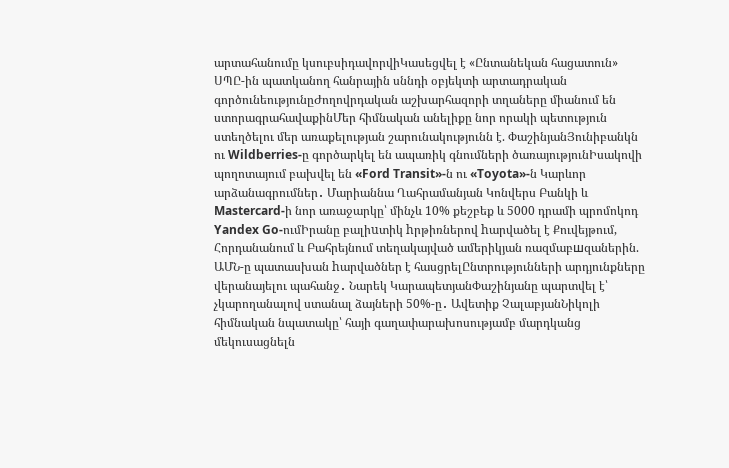արտահանումը կսուբսիդավորվիԿասեցվել է «Ընտանեկան հացատուն» ՍՊԸ-ին պատկանող հանրային սննդի օբյեկտի արտադրական գործունեությունըԺողովրդական աշխարհազորի տղաները միանում են ստորագրահավաքինՄեր հիմնական անելիքը նոր որակի պետություն ստեղծելու մեր առաքելության շարունակությունն է. ՓաշինյանՅունիբանկն ու Wildberries-ը գործարկել են ապառիկ գնումների ծառայությունԻսակովի պողոտայում բախվել են «Ford Transit»-ն ու «Toyota»-ն Կարևոր արձանագրումներ․ Մարիաննա Ղահրամանյան Կոնվերս Բանկի և Mastercard-ի նոր առաջարկը՝ մինչև 10% քեշբեք և 5000 դրամի պրոմոկոդ Yandex Go-ումԻրանը բալիuտիկ hրթիռներով hարվածել է Քուվեյթում, Հորդանանում և Բահրեյնում տեղակայված ամերիկյան ռազմաբшզաներին. ԱՄՆ-ը պատասխան hարվածներ է հասցրելԸնտրությունների արդյունքները վերանայելու պահանջ․ Նարեկ ԿարապետյանՓաշինյանը պարտվել է՝ չկարողանալով ստանալ ձայների 50%-ը․ Ավետիք ՉալաբյանՆիկոլի հիմնական նպատակը՝ հայի գաղափարախոսությամբ մարդկանց մեկուսացնելն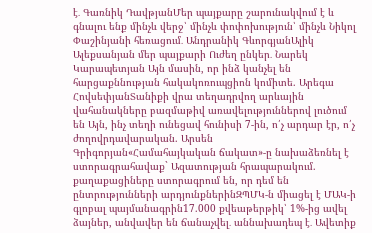է․ Գառնիկ ԴավթյանՄեր պայքարը շարունակվում է և գնալու ենք մինչև վերջ՝ մինչև փոփոխություն՝ մինչև Նիկոլ Փաշինյանի հեռացում․ Անդրանիկ ԳևորգյանԱլիկ Ալեքսանյան մեր պայքարի Ուժեղ ընկեր․ Նարեկ Կարապետյան Այն մասին, որ ինձ կանչել են հարցաքննության հակակոռուպցիոն կոմիտե. Արեգա ՀովսեփյանՏանիքի վրա տեղադրվող արևային վահանակները բազմաթիվ առավելություններով լուծում են Այն, ինչ տեղի ունեցավ հունիսի 7-ին, ո՛չ արդար էր, ո՛չ ժողովրդավարական. Արսեն Գրիգորյան«Համահայկական ճակատ»-ը նախաձեռնել է ստորագրահավաք` Ազատության հրապարակում. քաղաքացիները ստորագրում են, որ դեմ են ընտրությունների արդյունքներինԶՊՄԿ-ն միացել է ՄԱԿ-ի գլոբալ պայմանագրին17.000 քվեաթերթիկ՝ 1%-ից ավել ձայներ, անվավեր են ճանաչվել․ աննախադեպ է․ Ավետիք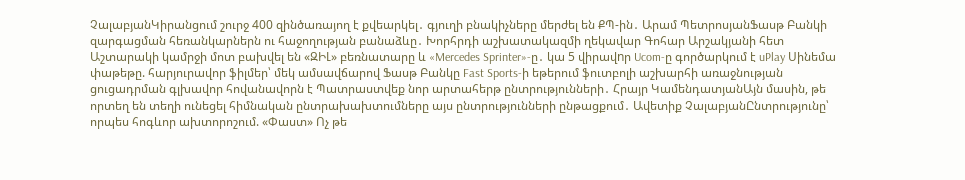ՉալաբյանԿիրանցում շուրջ 400 զինծառայող է քվեարկել․ գյուղի բնակիչները մերժել են ՔՊ-ին․ Արամ ՊետրոսյանՖասթ Բանկի զարգացման հեռանկարներն ու հաջողության բանաձևը․ Խորհրդի աշխատակազմի ղեկավար Գոհար Արշակյանի հետ Աշտարակի կամրջի մոտ բախվել են «ԶԻԼ» բեռնատարը և «Mercedes Sprinter»-ը․ կա 5 վիրավnր Ucom-ը գործարկում է uPlay Սինեմա փաթեթը. հարյուրավոր ֆիլմեր՝ մեկ ամսավճարով Ֆասթ Բանկը Fast Sports-ի եթերում ֆուտբոլի աշխարհի առաջնության ցուցադրման գլխավոր հովանավորն է Պատրաստվեք նոր արտահերթ ընտրությունների․ Հրայր ԿամենդատյանԱյն մասին, թե որտեղ են տեղի ունեցել հիմնական ընտրախախտումները այս ընտրությունների ընթացքում․ Ավետիք ՉալաբյանԸնտրությունը՝ որպես հոգևոր ախտորոշում. «Փաստ» Ոչ թե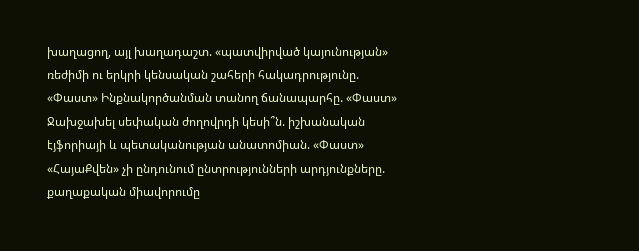խաղացող, այլ խաղադաշտ. «պատվիրված կայունության» ռեժիմի ու երկրի կենսական շահերի հակադրությունը. «Փաստ» Ինքնակործանման տանող ճանապարհը. «Փաստ» Ջախջախել սեփական ժողովրդի կեսի՞ն. իշխանական էյֆորիայի և պետականության անատոմիան. «Փաստ» «ՀայաՔվեն» չի ընդունում ընտրությունների արդյունքները. քաղաքական միավորումը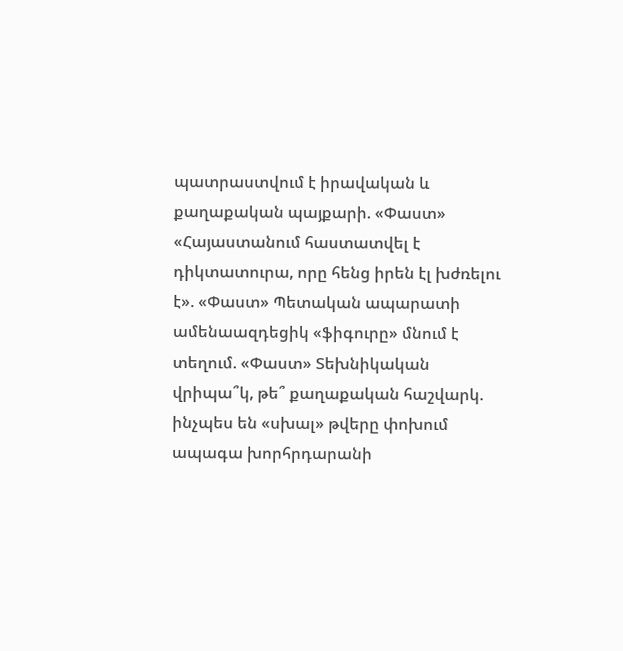պատրաստվում է իրավական և քաղաքական պայքարի. «Փաստ» «Հայաստանում հաստատվել է դիկտատուրա, որը հենց իրեն էլ խժռելու է». «Փաստ» Պետական ապարատի ամենաազդեցիկ «ֆիգուրը» մնում է տեղում. «Փաստ» Տեխնիկական վրիպա՞կ, թե՞ քաղաքական հաշվարկ. ինչպես են «սխալ» թվերը փոխում ապագա խորհրդարանի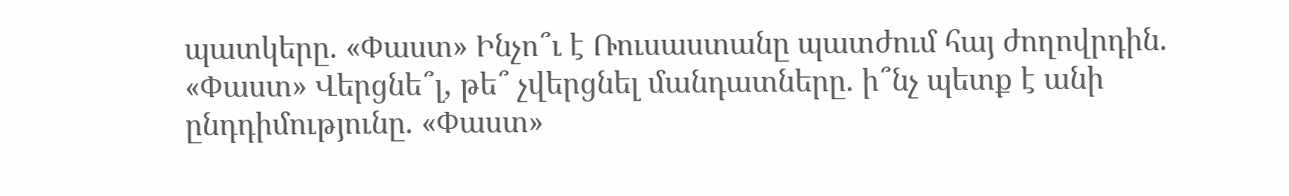պատկերը. «Փաստ» Ինչո՞ւ է Ռուսաստանը պատժում հայ ժողովրդին. «Փաստ» Վերցնե՞լ, թե՞ չվերցնել մանդատները. ի՞նչ պետք է անի ընդդիմությունը. «Փաստ»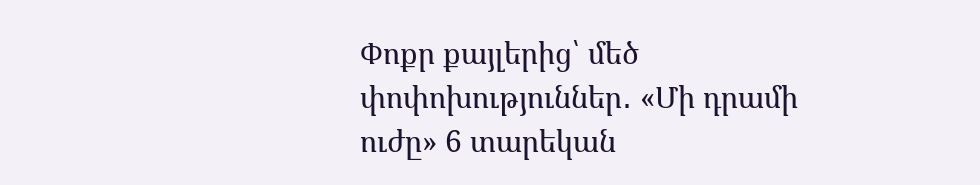Փոքր քայլերից՝ մեծ փոփոխություններ․ «Մի դրամի ուժը» 6 տարեկան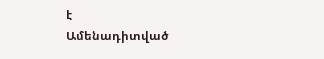է
Ամենադիտված